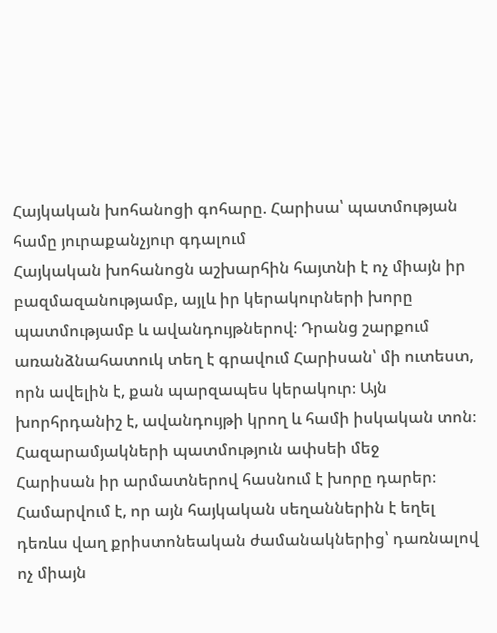Հայկական խոհանոցի գոհարը. Հարիսա՝ պատմության համը յուրաքանչյուր գդալում
Հայկական խոհանոցն աշխարհին հայտնի է ոչ միայն իր բազմազանությամբ, այլև իր կերակուրների խորը պատմությամբ և ավանդույթներով։ Դրանց շարքում առանձնահատուկ տեղ է գրավում Հարիսան՝ մի ուտեստ, որն ավելին է, քան պարզապես կերակուր։ Այն խորհրդանիշ է, ավանդույթի կրող և համի իսկական տոն։
Հազարամյակների պատմություն ափսեի մեջ
Հարիսան իր արմատներով հասնում է խորը դարեր։ Համարվում է, որ այն հայկական սեղաններին է եղել դեռևս վաղ քրիստոնեական ժամանակներից՝ դառնալով ոչ միայն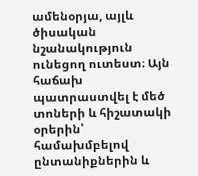ամենօրյա, այլև ծիսական նշանակություն ունեցող ուտեստ։ Այն հաճախ պատրաստվել է մեծ տոների և հիշատակի օրերին՝ համախմբելով ընտանիքներին և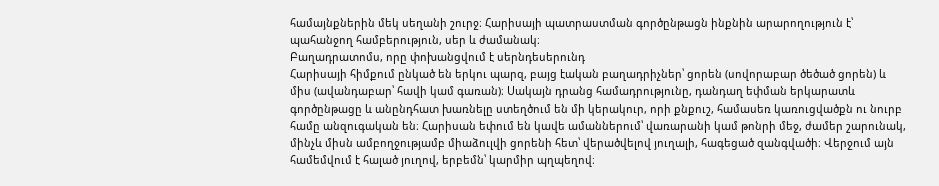համայնքներին մեկ սեղանի շուրջ։ Հարիսայի պատրաստման գործընթացն ինքնին արարողություն է՝ պահանջող համբերություն, սեր և ժամանակ։
Բաղադրատոմս, որը փոխանցվում է սերնդեսերունդ
Հարիսայի հիմքում ընկած են երկու պարզ, բայց էական բաղադրիչներ՝ ցորեն (սովորաբար ծեծած ցորեն) և միս (ավանդաբար՝ հավի կամ գառան)։ Սակայն դրանց համադրությունը, դանդաղ եփման երկարատև գործընթացը և անընդհատ խառնելը ստեղծում են մի կերակուր, որի քնքուշ, համասեռ կառուցվածքն ու նուրբ համը անզուգական են։ Հարիսան եփում են կավե ամաններում՝ վառարանի կամ թոնրի մեջ, ժամեր շարունակ, մինչև միսն ամբողջությամբ միաձուլվի ցորենի հետ՝ վերածվելով յուղալի, հագեցած զանգվածի։ Վերջում այն համեմվում է հալած յուղով, երբեմն՝ կարմիր պղպեղով։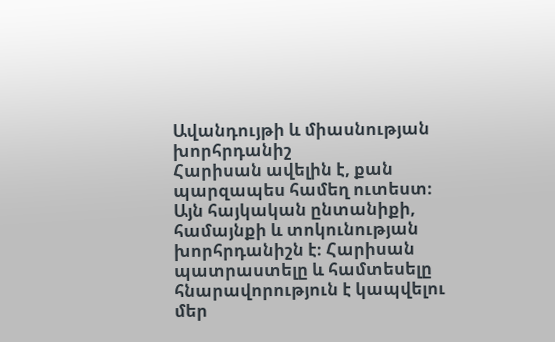Ավանդույթի և միասնության խորհրդանիշ
Հարիսան ավելին է, քան պարզապես համեղ ուտեստ։ Այն հայկական ընտանիքի, համայնքի և տոկունության խորհրդանիշն է։ Հարիսան պատրաստելը և համտեսելը հնարավորություն է կապվելու մեր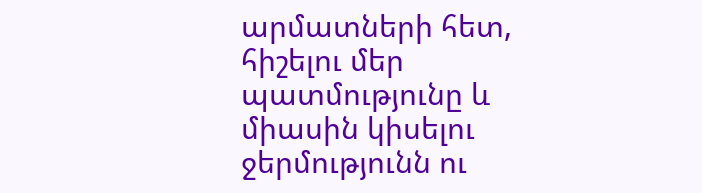արմատների հետ, հիշելու մեր պատմությունը և միասին կիսելու ջերմությունն ու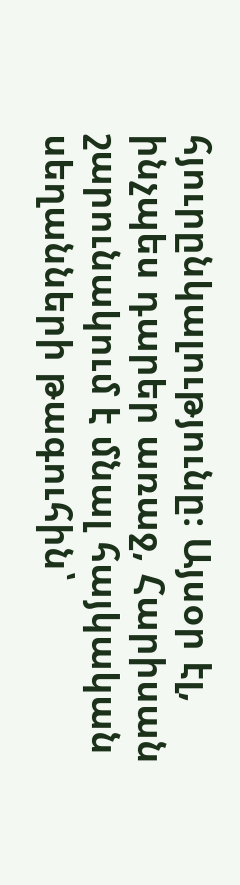հյուրընկալությունը։ Այսօր էլ, ինչպես դարեր առաջ, Հարիսան շարունակում է մնալ հայկական սեղանների թագուհին՝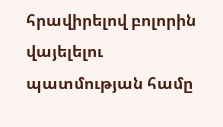հրավիրելով բոլորին վայելելու պատմության համը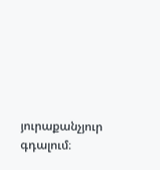յուրաքանչյուր գդալում։